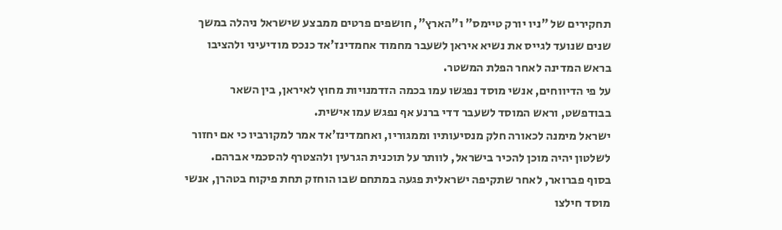תחקירים של "ניו יורק טיימס" ו"הארץ", חושפים פרטים ממבצע שישראל ניהלה במשך שנים שנועד לגייס את נשיא איראן לשעבר מחמוד אחמדינז'אד כנכס מודיעיני ולהציבו בראש המדינה לאחר הפלת המשטר.
על פי הדיווחים, אנשי מוסד נפגשו עמו בכמה הזדמנויות מחוץ לאיראן, בין השאר בבודפשט, וראש המוסד לשעבר דדי ברנע אף נפגש עמו אישית.
ישראל מימנה לכאורה חלק מנסיעותיו וממגוריו, ואחמדינז'אד אמר למקורביו כי אם יחזור לשלטון יהיה מוכן להכיר בישראל, לוותר על תוכנית הגרעין ולהצטרף להסכמי אברהם.
בסוף פברואר, לאחר שתקיפה ישראלית פגעה במתחם שבו הוחזק תחת פיקוח בטהרן, אנשי מוסד חילצו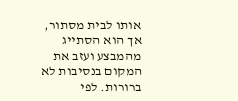אותו לבית מסתור, אך הוא הסתייג מהמבצע ועזב את המקום בנסיבות לא ברורות. לפי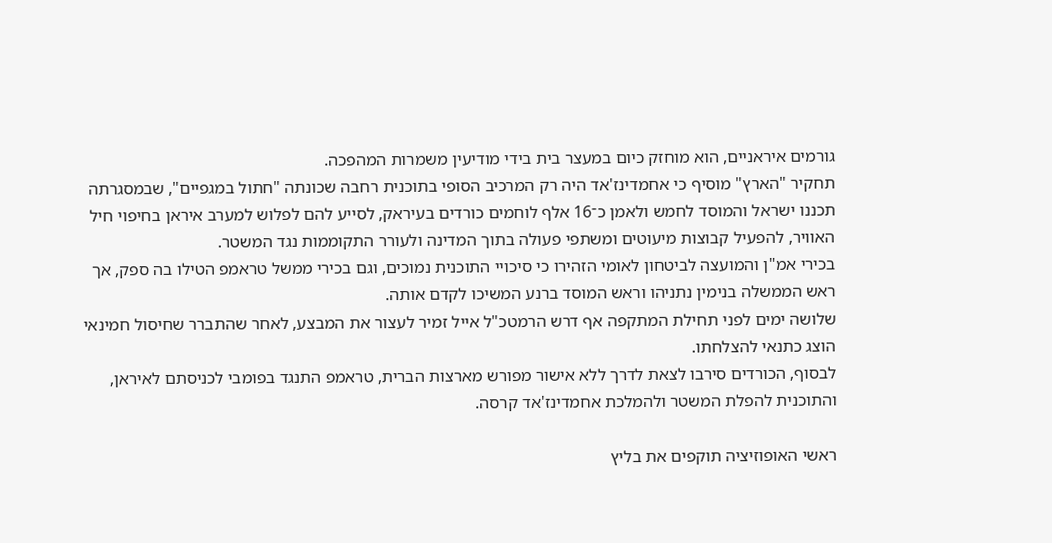גורמים איראניים, הוא מוחזק כיום במעצר בית בידי מודיעין משמרות המהפכה.
תחקיר "הארץ" מוסיף כי אחמדינז'אד היה רק המרכיב הסופי בתוכנית רחבה שכונתה "חתול במגפיים", שבמסגרתה תכננו ישראל והמוסד לחמש ולאמן כ־16 אלף לוחמים כורדים בעיראק, לסייע להם לפלוש למערב איראן בחיפוי חיל האוויר, להפעיל קבוצות מיעוטים ומשתפי פעולה בתוך המדינה ולעורר התקוממות נגד המשטר.
בכירי אמ"ן והמועצה לביטחון לאומי הזהירו כי סיכויי התוכנית נמוכים, וגם בכירי ממשל טראמפ הטילו בה ספק, אך ראש הממשלה בנימין נתניהו וראש המוסד ברנע המשיכו לקדם אותה.
שלושה ימים לפני תחילת המתקפה אף דרש הרמטכ"ל אייל זמיר לעצור את המבצע, לאחר שהתברר שחיסול חמינאי הוצג כתנאי להצלחתו.
לבסוף, הכורדים סירבו לצאת לדרך ללא אישור מפורש מארצות הברית, טראמפ התנגד בפומבי לכניסתם לאיראן, והתוכנית להפלת המשטר ולהמלכת אחמדינז'אד קרסה.

ראשי האופוזיציה תוקפים את בליץ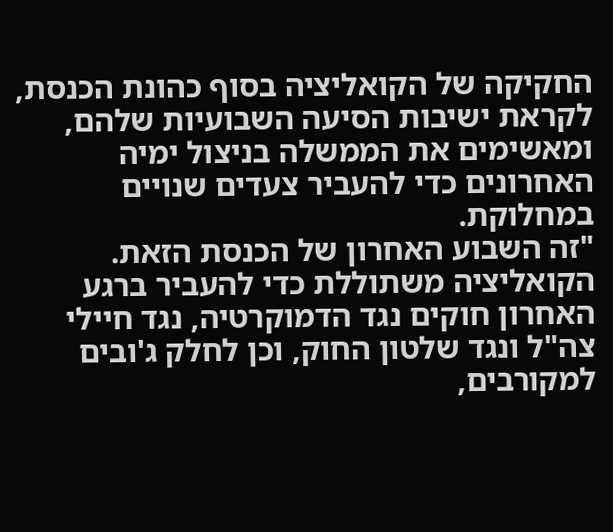החקיקה של הקואליציה בסוף כהונת הכנסת, לקראת ישיבות הסיעה השבועיות שלהם, ומאשימים את הממשלה בניצול ימיה האחרונים כדי להעביר צעדים שנויים במחלוקת.
"זה השבוע האחרון של הכנסת הזאת. הקואליציה משתוללת כדי להעביר ברגע האחרון חוקים נגד הדמוקרטיה, נגד חיילי צה"ל ונגד שלטון החוק, וכן לחלק ג'ובים למקורבים,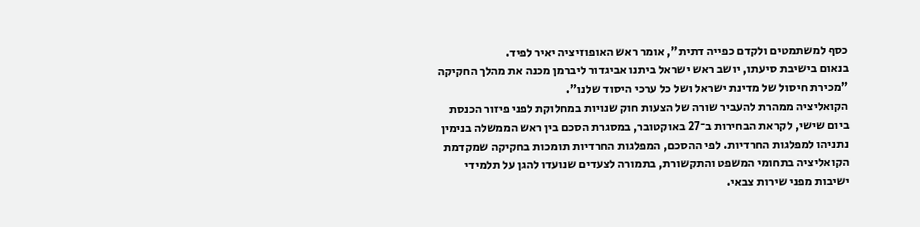כסף למשתמטים ולקדם כפייה דתית", אומר ראש האופוזיציה יאיר לפיד.
בנאום בישיבת סיעתו, יושב ראש ישראל ביתנו אביגדור ליברמן מכנה את מהלך החקיקה "מכירת חיסול של מדינת ישראל ושל כל ערכי היסוד שלנו".
הקואליציה ממהרת להעביר שורה של הצעות חוק שנויות במחלוקת לפני פיזור הכנסת ביום שישי, לקראת הבחירות ב־27 באוקטובר, במסגרת הסכם בין ראש הממשלה בנימין נתניהו למפלגות החרדיות. לפי ההסכם, המפלגות החרדיות תומכות בחקיקה שמקדמת הקואליציה בתחומי המשפט והתקשורת, בתמורה לצעדים שנועדו להגן על תלמידי ישיבות מפני שירות צבאי.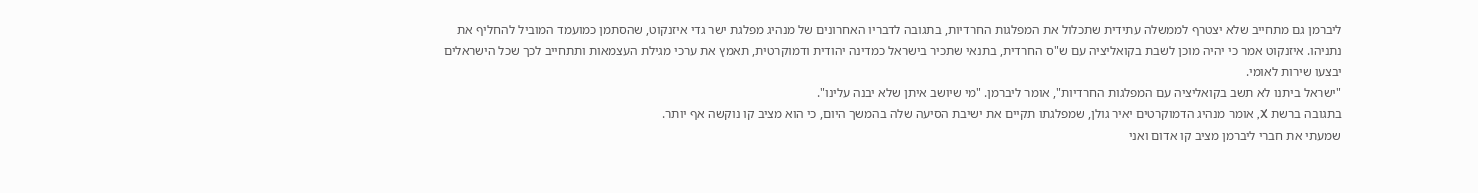ליברמן גם מתחייב שלא יצטרף לממשלה עתידית שתכלול את המפלגות החרדיות, בתגובה לדבריו האחרונים של מנהיג מפלגת ישר גדי איזנקוט, שהסתמן כמועמד המוביל להחליף את נתניהו. איזנקוט אמר כי יהיה מוכן לשבת בקואליציה עם ש"ס החרדית, בתנאי שתכיר בישראל כמדינה יהודית ודמוקרטית, תאמץ את ערכי מגילת העצמאות ותתחייב לכך שכל הישראלים יבצעו שירות לאומי.
"ישראל ביתנו לא תשב בקואליציה עם המפלגות החרדיות", אומר ליברמן. "מי שיושב איתן שלא יבנה עלינו".
בתגובה ברשת X, אומר מנהיג הדמוקרטים יאיר גולן, שמפלגתו תקיים את ישיבת הסיעה שלה בהמשך היום, כי הוא מציב קו נוקשה אף יותר.
שמעתי את חברי ליברמן מציב קו אדום ואני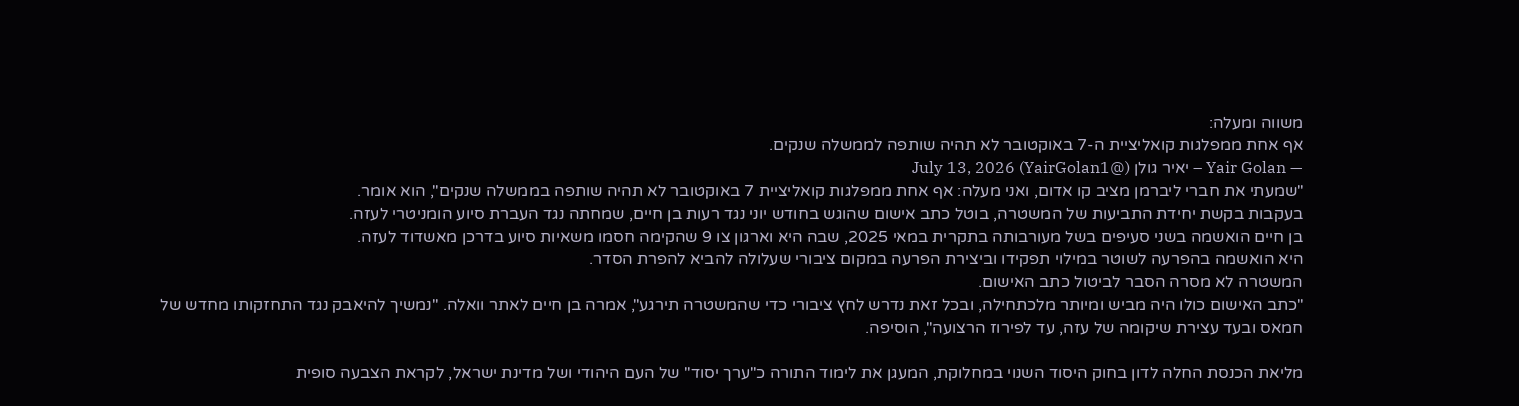משווה ומעלה:
אף אחת ממפלגות קואליציית ה-7 באוקטובר לא תהיה שותפה לממשלה שנקים.
— Yair Golan – יאיר גולן (@YairGolan1) July 13, 2026
"שמעתי את חברי ליברמן מציב קו אדום, ואני מעלה: אף אחת ממפלגות קואליציית 7 באוקטובר לא תהיה שותפה בממשלה שנקים", הוא אומר.
בעקבות בקשת יחידת התביעות של המשטרה, בוטל כתב אישום שהוגש בחודש יוני נגד רעות בן חיים, שמחתה נגד העברת סיוע הומניטרי לעזה.
בן חיים הואשמה בשני סעיפים בשל מעורבותה בתקרית במאי 2025, שבה היא וארגון צו 9 שהקימה חסמו משאיות סיוע בדרכן מאשדוד לעזה.
היא הואשמה בהפרעה לשוטר במילוי תפקידו וביצירת הפרעה במקום ציבורי שעלולה להביא להפרת הסדר.
המשטרה לא מסרה הסבר לביטול כתב האישום.
"כתב האישום כולו היה מביש ומיותר מלכתחילה, ובכל זאת נדרש לחץ ציבורי כדי שהמשטרה תירגע", אמרה בן חיים לאתר וואלה. "נמשיך להיאבק נגד התחזקותו מחדש של חמאס ובעד עצירת שיקומה של עזה, עד לפירוז הרצועה", הוסיפה.

מליאת הכנסת החלה לדון בחוק היסוד השנוי במחלוקת, המעגן את לימוד התורה כ"ערך יסוד" של העם היהודי ושל מדינת ישראל, לקראת הצבעה סופית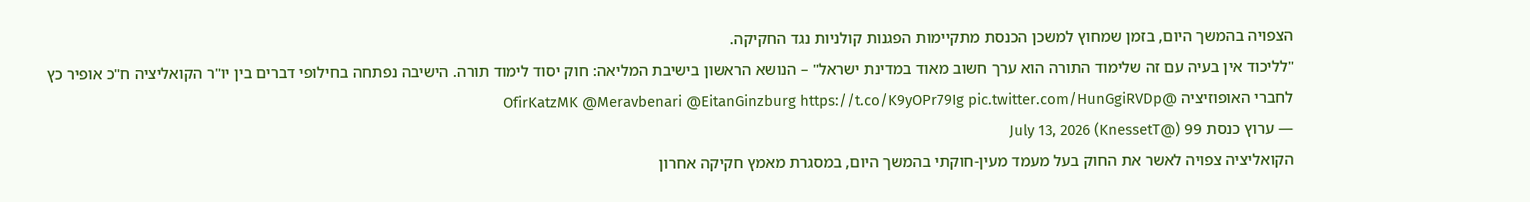הצפויה בהמשך היום, בזמן שמחוץ למשכן הכנסת מתקיימות הפגנות קולניות נגד החקיקה.
"לליכוד אין בעיה עם זה שלימוד התורה הוא ערך חשוב מאוד במדינת ישראל" – הנושא הראשון בישיבת המליאה: חוק יסוד לימוד תורה. הישיבה נפתחה בחילופי דברים בין יו"ר הקואליציה ח"כ אופיר כץ לחברי האופוזיציה @OfirKatzMK @Meravbenari @EitanGinzburg https://t.co/K9yOPr79Ig pic.twitter.com/HunGgiRVDp
— ערוץ כנסת 99 (@KnessetT) July 13, 2026
הקואליציה צפויה לאשר את החוק בעל מעמד מעין-חוקתי בהמשך היום, במסגרת מאמץ חקיקה אחרון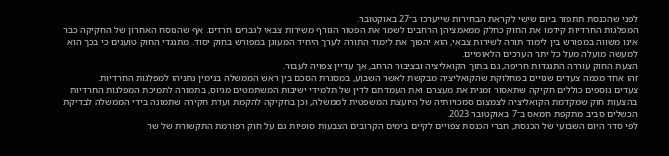לפני שהכנסת תתפזר ביום שישי לקראת הבחירות שייערכו ב־27 באוקטובר.
המפלגות החרדיות קידמו את החוק כחלק ממאמציהן הרחבים לשמר את הפטור הגורף משירות צבאי לגברים חרדים. אף שהנוסח האחרון של החקיקה כבר אינו משווה במפורש בין לימוד תורה לשירות צבאי, הוא יהפוך את לימוד התורה לערך היחיד המעוגן במפורש בחוק יסוד. מתנגדי החוק טוענים כי בכך הוא למעשה מועלה מעל כל יתר הערכים הלאומיים.
הצעת החוק עוררה התנגדות חריפה, גם בתוך הקואליציה ובציבור הרחב, אך עדיין צפויה לעבור.
זהו אחד מכמה צעדים שנויים במחלוקת שהקואליציה מבקשת לאשר השבוע, במסגרת הסכם בין ראש הממשלה בנימין נתניהו למפלגות החרדיות.
צעדים נוספים כוללים חקיקה שתאסור זמנית את מעצרם ואת העמדתם לדין של תלמידי ישיבות המשתמטים מגיוס, בתמורה לתמיכת המפלגות החרדיות בהצעות חוק שמקדמת הקואליציה לצמצום סמכויותיה של היועצת המשפטית לממשלה, וכן בחקיקה להקמת ועדת חקירה שתמונה בידי הממשלה לבדיקת הכשלים סביב מתקפת חמאס ב־7 באוקטובר 2023.
לפי סדר היום השבועי של הכנסת, חברי הכנסת צפויים לקיים בימים הקרובים הצבעות סופיות גם על חוק רפורמת התקשורת של שר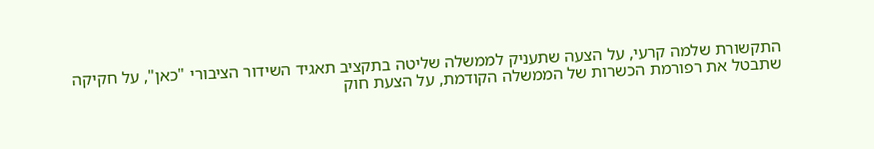התקשורת שלמה קרעי, על הצעה שתעניק לממשלה שליטה בתקציב תאגיד השידור הציבורי "כאן", על חקיקה שתבטל את רפורמת הכשרות של הממשלה הקודמת, על הצעת חוק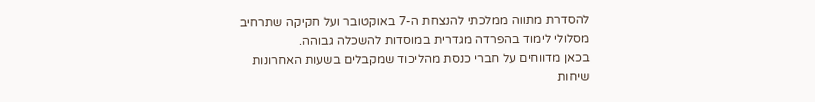להסדרת מתווה ממלכתי להנצחת ה-7 באוקטובר ועל חקיקה שתרחיב מסלולי לימוד בהפרדה מגדרית במוסדות להשכלה גבוהה.
בכאן מדווחים על חברי כנסת מהליכוד שמקבלים בשעות האחרונות שיחות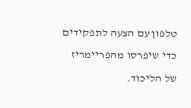טלפון עם הצעה לתפקידים כדי שיפרסו מהפריימריז של הליכוד.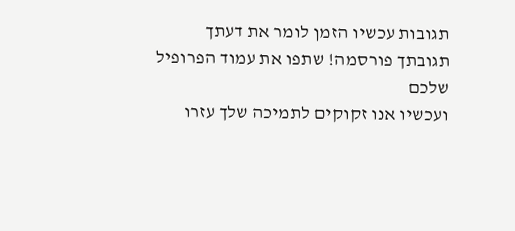תגובות עכשיו הזמן לומר את דעתך
תגובתך פורסמה! שתפו את עמוד הפרופיל שלכם
ועכשיו אנו זקוקים לתמיכה שלך עזרו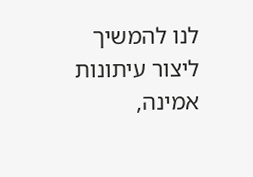לנו להמשיך ליצור עיתונות אמינה,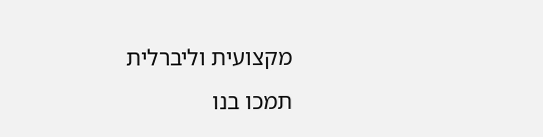מקצועית וליברלית
תמכו בנו